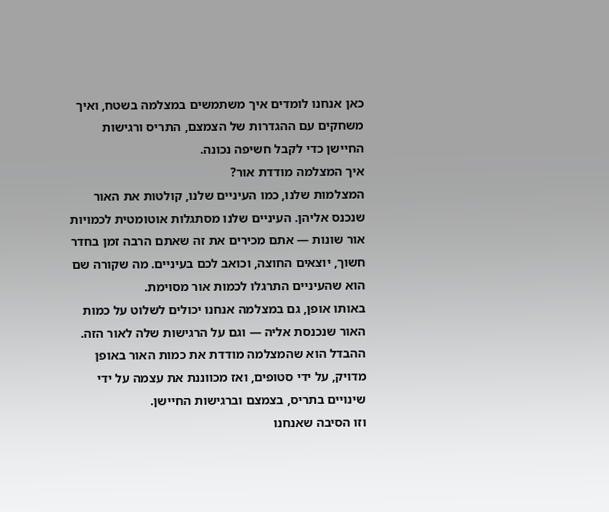כאן אנחנו לומדים איך משתמשים במצלמה בשטח, ואיך משחקים עם ההגדרות של הצמצם, התריס ורגישות החיישן כדי לקבל חשיפה נכונה.
איך המצלמה מודדת אור?
המצלמות שלנו, כמו העיניים שלנו, קולטות את האור שנכנס אליהן. העיניים שלנו מסתגלות אוטומטית לכמויות אור שונות — אתם מכירים את זה שאתם הרבה זמן בחדר חשוך, יוצאים החוצה, וכואב לכם בעיניים. מה שקורה שם הוא שהעיניים התרגלו לכמות אור מסוימת.
באותו אופן, גם במצלמה אנחנו יכולים לשלוט על כמות האור שנכנסת אליה — וגם על הרגישות שלה לאור הזה.
ההבדל הוא שהמצלמה מודדת את כמות האור באופן מדויק, על ידי סטופים, ואז מכווננת את עצמה על ידי שינויים בתריס, בצמצם וברגישות החיישן.
וזו הסיבה שאנחנו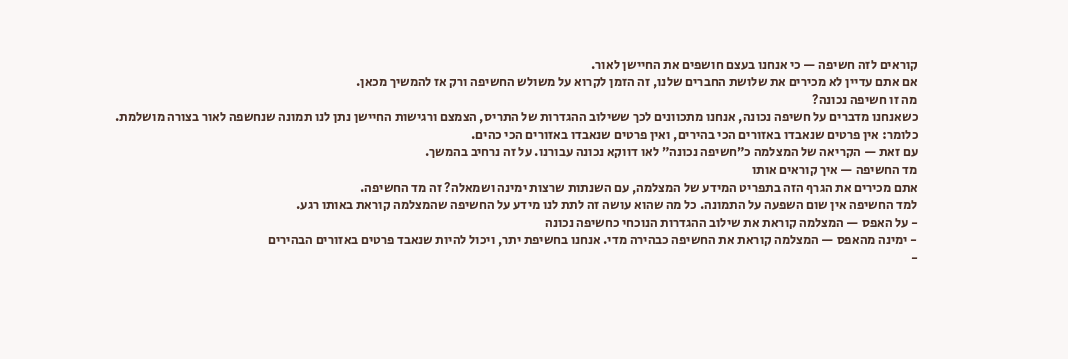קוראים לזה חשיפה — כי אנחנו בעצם חושפים את החיישן לאור.
אם אתם עדיין לא מכירים את שלושת החברים שלנו, זה הזמן לקרוא על משולש החשיפה ורק אז להמשיך מכאן.
מה זו חשיפה נכונה?
כשאנחנו מדברים על חשיפה נכונה, אנחנו מתכוונים לכך ששילוב ההגדרות של התריס, הצמצם ורגישות החיישן נתן לנו תמונה שנחשפה לאור בצורה מושלמת.
כלומר: אין פרטים שנאבדו באזורים הכי בהירים, ואין פרטים שנאבדו באזורים הכי כהים.
עם זאת — הקריאה של המצלמה כ”חשיפה נכונה” לאו דווקא נכונה עבורנו. על זה נרחיב בהמשך.
מד החשיפה — איך קוראים אותו
אתם מכירים את הגרף הזה בתפריט המידע של המצלמה, עם השנתות שרצות ימינה ושמאלה? זה מד החשיפה.
למד החשיפה אין שום השפעה על התמונה. כל מה שהוא עושה זה לתת לנו מידע על החשיפה שהמצלמה קוראת באותו רגע.
- על האפס — המצלמה קוראת את שילוב ההגדרות הנוכחי כחשיפה נכונה
- ימינה מהאפס — המצלמה קוראת את החשיפה כבהירה מדי. אנחנו בחשיפת יתר, ויכול להיות שנאבד פרטים באזורים הבהירים
-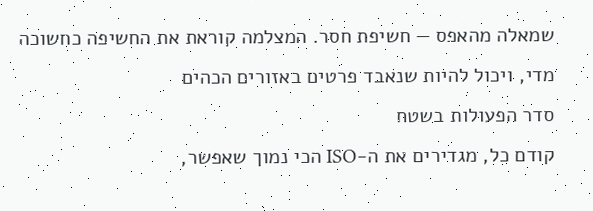שמאלה מהאפס — חשיפת חסר. המצלמה קוראת את החשיפה כחשוכה מדי, ויכול להיות שנאבד פרטים באזורים הכהים
סדר הפעולות בשטח
קודם כל, מגדירים את ה-ISO הכי נמוך שאפשר,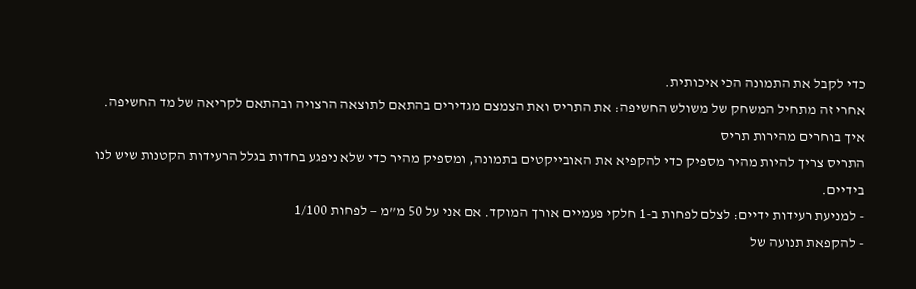כדי לקבל את התמונה הכי איכותית.
אחרי זה מתחיל המשחק של משולש החשיפה: את התריס ואת הצמצם מגדירים בהתאם לתוצאה הרצויה ובהתאם לקריאה של מד החשיפה.
איך בוחרים מהירות תריס
התריס צריך להיות מהיר מספיק כדי להקפיא את האובייקטים בתמונה, ומספיק מהיר כדי שלא ניפגע בחדות בגלל הרעידות הקטנות שיש לנו בידיים.
- למניעת רעידות ידיים: לצלם לפחות ב-1 חלקי פעמיים אורך המוקד. אם אני על 50 מ”מ — לפחות 1/100
- להקפאת תנועה של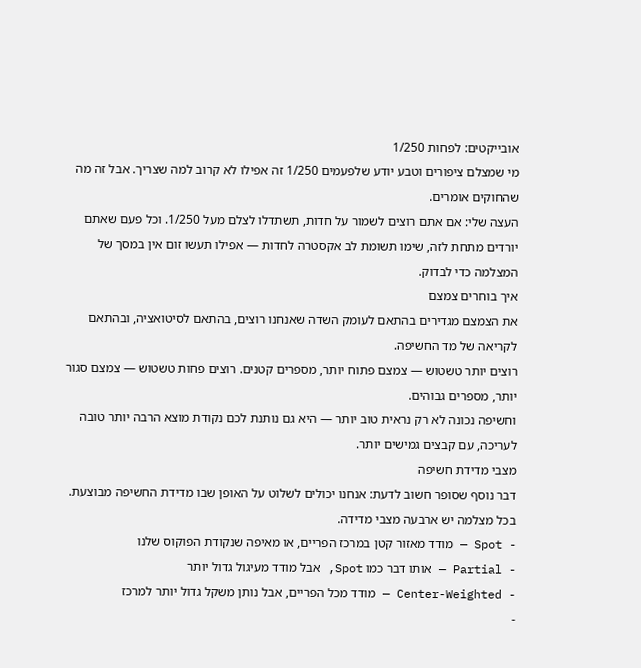אובייקטים: לפחות 1/250
מי שמצלם ציפורים וטבע יודע שלפעמים 1/250 זה אפילו לא קרוב למה שצריך. אבל זה מה שהחוקים אומרים.
העצה שלי: אם אתם רוצים לשמור על חדות, תשתדלו לצלם מעל 1/250. וכל פעם שאתם יורדים מתחת לזה, שימו תשומת לב אקסטרה לחדות — אפילו תעשו זום אין במסך של המצלמה כדי לבדוק.
איך בוחרים צמצם
את הצמצם מגדירים בהתאם לעומק השדה שאנחנו רוצים, בהתאם לסיטואציה, ובהתאם לקריאה של מד החשיפה.
רוצים יותר טשטוש — צמצם פתוח יותר, מספרים קטנים. רוצים פחות טשטוש — צמצם סגור יותר, מספרים גבוהים.
וחשיפה נכונה לא רק נראית טוב יותר — היא גם נותנת לכם נקודת מוצא הרבה יותר טובה לעריכה, עם קבצים גמישים יותר.
מצבי מדידת חשיפה
דבר נוסף שסופר חשוב לדעת: אנחנו יכולים לשלוט על האופן שבו מדידת החשיפה מבוצעת. בכל מצלמה יש ארבעה מצבי מדידה.
- Spot — מודד מאזור קטן במרכז הפריים, או מאיפה שנקודת הפוקוס שלנו
- Partial — אותו דבר כמו Spot, אבל מודד מעיגול גדול יותר
- Center-Weighted — מודד מכל הפריים, אבל נותן משקל גדול יותר למרכז
-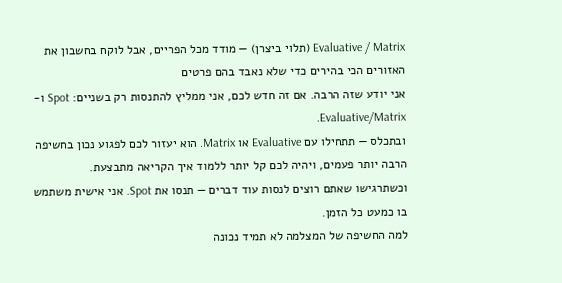Evaluative / Matrix (תלוי ביצרן) — מודד מכל הפריים, אבל לוקח בחשבון את האזורים הכי בהירים כדי שלא נאבד בהם פרטים
אני יודע שזה הרבה. אם זה חדש לכם, אני ממליץ להתנסות רק בשניים: Spot ו-Evaluative/Matrix.
ובתכלס — תתחילו עם Evaluative או Matrix. הוא יעזור לכם לפגוע נכון בחשיפה הרבה יותר פעמים, ויהיה לכם קל יותר ללמוד איך הקריאה מתבצעת.
וכשתרגישו שאתם רוצים לנסות עוד דברים — תנסו את Spot. אני אישית משתמש בו כמעט כל הזמן.
למה החשיפה של המצלמה לא תמיד נכונה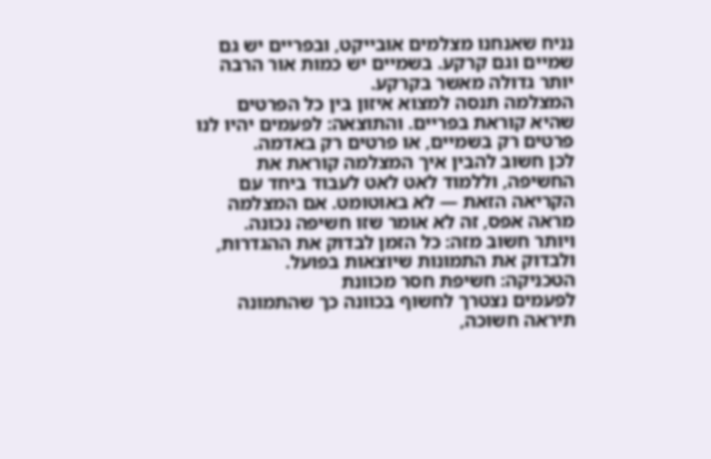נניח שאנחנו מצלמים אובייקט, ובפריים יש גם שמיים וגם קרקע. בשמיים יש כמות אור הרבה יותר גדולה מאשר בקרקע.
המצלמה תנסה למצוא איזון בין כל הפרטים שהיא קוראת בפריים. והתוצאה: לפעמים יהיו לנו פרטים רק בשמיים, או פרטים רק באדמה.
לכן חשוב להבין איך המצלמה קוראת את החשיפה, וללמוד לאט לאט לעבוד ביחד עם הקריאה הזאת — לא באוטומט. אם המצלמה מראה אפס, זה לא אומר שזו חשיפה נכונה.
ויותר חשוב מזה: כל הזמן לבדוק את ההגדרות, ולבדוק את התמונות שיוצאות בפועל.
הטכניקה: חשיפת חסר מכוונת
לפעמים נצטרך לחשוף בכוונה כך שהתמונה תיראה חשוכה,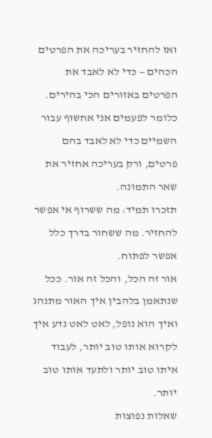ואז להחזיר בעריכה את הפרטים הכהים — כדי לא לאבד את הפרטים באזורים הכי בהירים.
כלומר לפעמים אני אחשוף עבור השמיים כדי לא לאבד בהם פרטים, ורק בעריכה אחזיר את שאר התמונה.
תזכרו תמיד: מה ששרוף אי אפשר להחזיר. מה ששחור בדרך כלל אפשר לפתוח.
אור זה הכל, והכל זה אור. ככל שנתאמן בלהבין איך האור מתנהג ואיך הוא נופל, לאט לאט נדע איך לקרוא אותו טוב יותר, לעבוד איתו טוב יותר ולתעד אותו טוב יותר.
שאלות נפוצות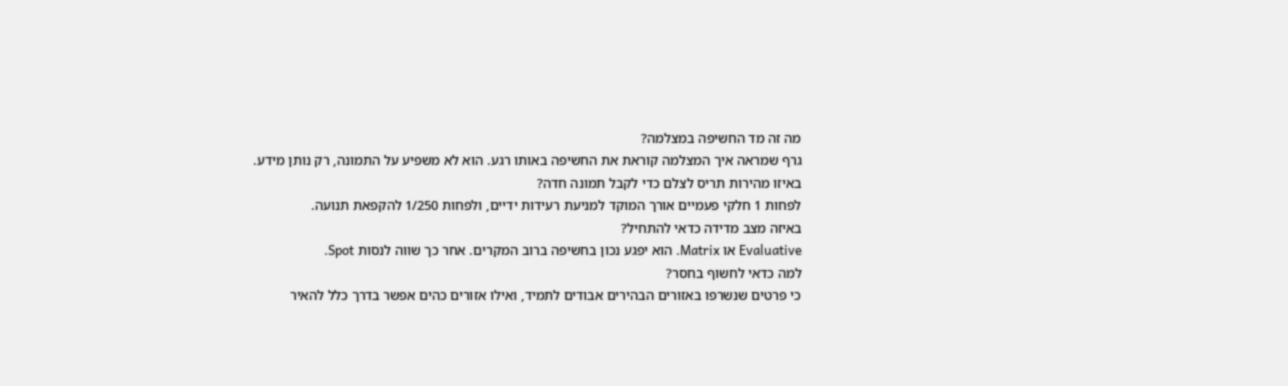מה זה מד החשיפה במצלמה?
גרף שמראה איך המצלמה קוראת את החשיפה באותו רגע. הוא לא משפיע על התמונה, רק נותן מידע.
באיזו מהירות תריס לצלם כדי לקבל תמונה חדה?
לפחות 1 חלקי פעמיים אורך המוקד למניעת רעידות ידיים, ולפחות 1/250 להקפאת תנועה.
באיזה מצב מדידה כדאי להתחיל?
Evaluative או Matrix. הוא יפגע נכון בחשיפה ברוב המקרים. אחר כך שווה לנסות Spot.
למה כדאי לחשוף בחסר?
כי פרטים שנשרפו באזורים הבהירים אבודים לתמיד, ואילו אזורים כהים אפשר בדרך כלל להאיר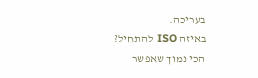בעריכה.
באיזה ISO להתחיל?
הכי נמוך שאפשר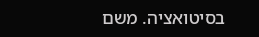בסיטואציה. משם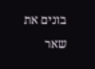בונים את שאר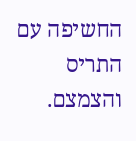החשיפה עם התריס והצמצם.